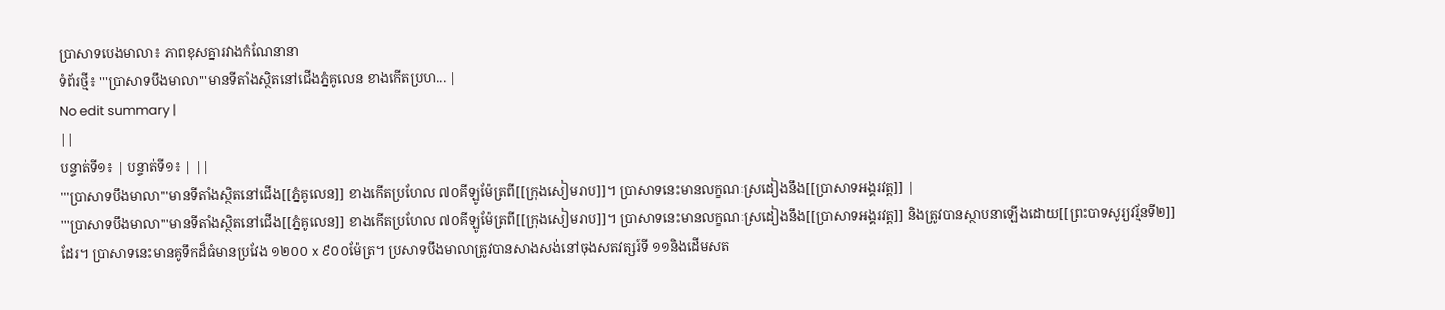ប្រាសាទបេងមាលា៖ ភាពខុសគ្នារវាងកំណែនានា
ទំព័រថ្មី៖ '''ប្រាសាទបឹងមាលា'''មានទីតាំងស្ថិតនៅជើងភ្នំគូលេន ខាងកើតប្រហ... |
No edit summary |
||
បន្ទាត់ទី១៖ | បន្ទាត់ទី១៖ | ||
'''ប្រាសាទបឹងមាលា'''មានទីតាំងស្ថិតនៅជើង[[ភ្នំគូលេន]] ខាងកើតប្រហែល ៧០គីឡូម៉ែត្រពី[[ក្រុងសៀមរាប]]។ ប្រាសាទនេះមានលក្ខណៈស្រដៀងនឹង[[ប្រាសាទអង្គរវត្ត]] |
'''ប្រាសាទបឹងមាលា'''មានទីតាំងស្ថិតនៅជើង[[ភ្នំគូលេន]] ខាងកើតប្រហែល ៧០គីឡូម៉ែត្រពី[[ក្រុងសៀមរាប]]។ ប្រាសាទនេះមានលក្ខណៈស្រដៀងនឹង[[ប្រាសាទអង្គរវត្ត]] និងត្រូវបានស្ថាបនាឡើងដោយ[[ព្រះបាទសូរ្យវរ្ម័នទី២]] ដែរ។ ប្រាសាទនេះមានគូទឹកដ៏ធំមានប្រវែង ១២០០ x ៩០០ម៉ែត្រ។ ប្រសាទបឹងមាលាត្រូវបានសាងសង់នៅចុងសតវត្សរ៍ទី ១១និងដើមសត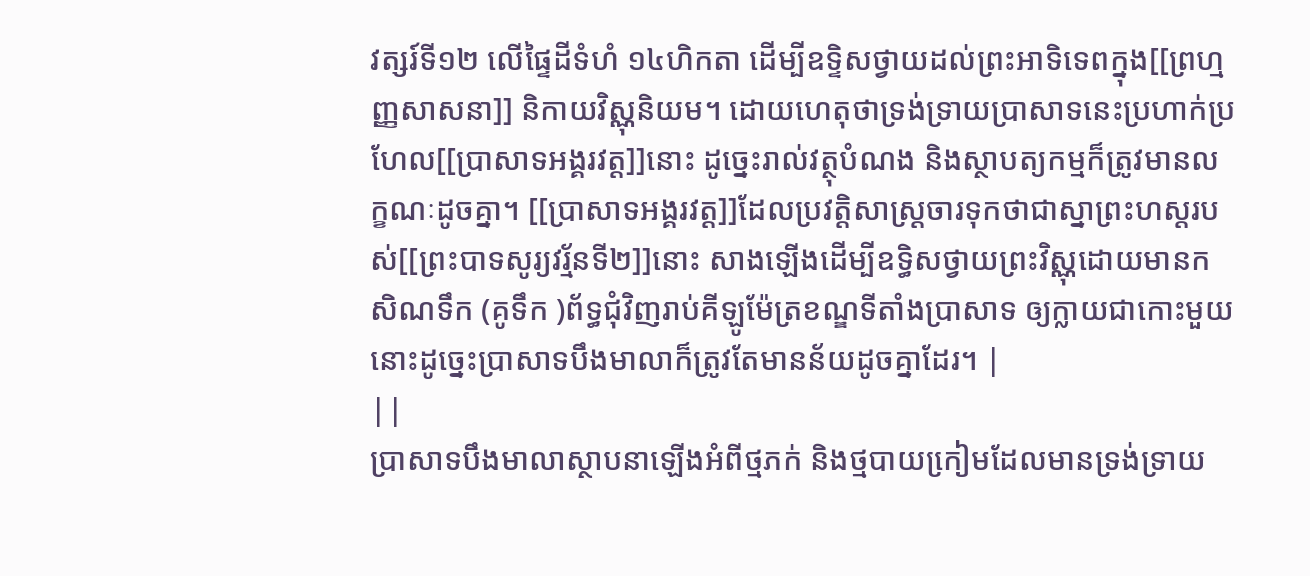វត្សរ៍ទី១២ លើផៃ្ទដីទំហំ ១៤ហិកតា ដើម្បីឧទ្ទិសថ្វាយដល់ព្រះអាទិទេពក្នុង[[ព្រហ្មញ្ញសាសនា]] និកាយវិស្ណុនិយម។ ដោយហេតុថាទ្រង់ទ្រាយប្រាសាទនេះប្រហាក់ប្រហែល[[ប្រាសាទអង្គរវត្ត]]នោះ ដូចេ្នះរាល់វត្ថុបំណង និងស្ថាបត្យកម្មក៏ត្រូវមានលក្ខណៈដូចគ្នា។ [[ប្រាសាទអង្គរវត្ត]]ដែលប្រវត្តិសាស្រ្តចារទុកថាជាស្នាព្រះហស្តរបស់[[ព្រះបាទសូរ្យវរ្ម័នទី២]]នោះ សាងឡើងដើម្បីឧទ្ធិសថ្វាយព្រះវិស្ណុដោយមានកសិណទឹក (គូទឹក )ព័ទ្ធជុំវិញរាប់គីឡូម៉ែត្រខណ្ឌទីតាំងប្រាសាទ ឲ្យក្លាយជាកោះមួយនោះដូចេ្នះប្រាសាទបឹងមាលាក៏ត្រូវតែមានន័យដូចគ្នាដែរ។ |
||
បា្រសាទបឹងមាលាស្ថាបនាឡើងអំពីថ្មភក់ និងថ្មបាយកៀ្រមដែលមានទ្រង់ទ្រាយ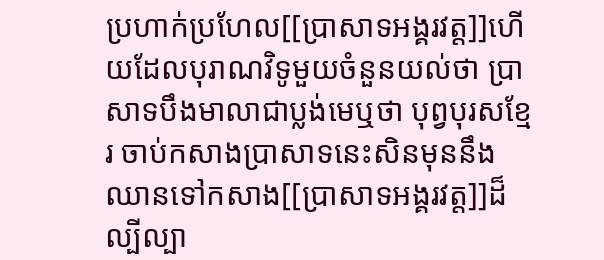ប្រហាក់ប្រហែល[[ប្រាសាទអង្គរវត្ត]]ហើយដែលបុរាណវិទូមួយចំនួនយល់ថា ប្រាសាទបឹងមាលាជាប្លង់មេឬថា បុព្វបុរសខែ្មរ ចាប់កសាងប្រាសាទនេះសិនមុននឹង ឈានទៅកសាង[[ប្រាសាទអង្គរវត្ត]]ដ៏ល្បីល្បា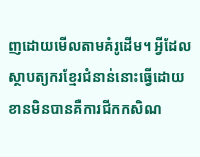ញដោយមើលតាមគំរូដើម។ អ្វីដែលស្ថាបត្យករខែ្មរជំនាន់នោះធ្វើដោយខានមិនបានគឺការជីកកសិណ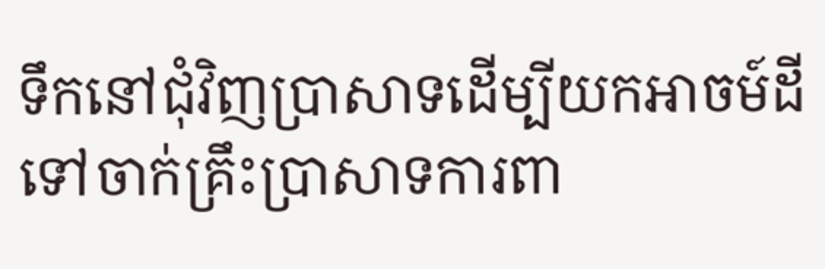ទឹកនៅជុំវិញប្រាសាទដើម្បីយកអាចម៍ដីទៅចាក់គ្រឹះប្រាសាទការពា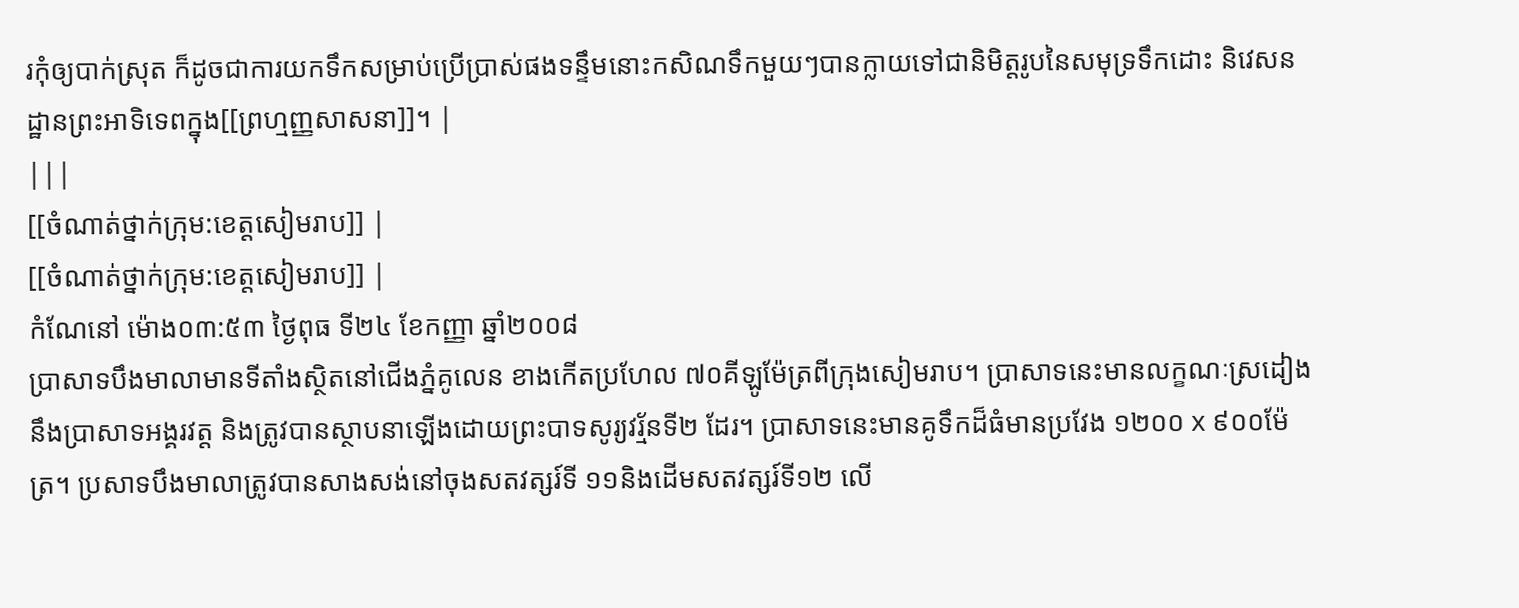រកុំឲ្យបាក់ស្រុត ក៏ដូចជាការយកទឹកសម្រាប់ប្រើប្រាស់ផងទន្ទឹមនោះកសិណទឹកមួយៗបានក្លាយទៅជានិមិត្តរូបនៃសមុទ្រទឹកដោះ និវេសនដ្ឋានព្រះអាទិទេពក្នុង[[ព្រហ្មញ្ញសាសនា]]។ |
|||
[[ចំណាត់ថ្នាក់ក្រុម:ខេត្តសៀមរាប]] |
[[ចំណាត់ថ្នាក់ក្រុម:ខេត្តសៀមរាប]] |
កំណែនៅ ម៉ោង០៣:៥៣ ថ្ងៃពុធ ទី២៤ ខែកញ្ញា ឆ្នាំ២០០៨
ប្រាសាទបឹងមាលាមានទីតាំងស្ថិតនៅជើងភ្នំគូលេន ខាងកើតប្រហែល ៧០គីឡូម៉ែត្រពីក្រុងសៀមរាប។ ប្រាសាទនេះមានលក្ខណៈស្រដៀងនឹងប្រាសាទអង្គរវត្ត និងត្រូវបានស្ថាបនាឡើងដោយព្រះបាទសូរ្យវរ្ម័នទី២ ដែរ។ ប្រាសាទនេះមានគូទឹកដ៏ធំមានប្រវែង ១២០០ x ៩០០ម៉ែត្រ។ ប្រសាទបឹងមាលាត្រូវបានសាងសង់នៅចុងសតវត្សរ៍ទី ១១និងដើមសតវត្សរ៍ទី១២ លើ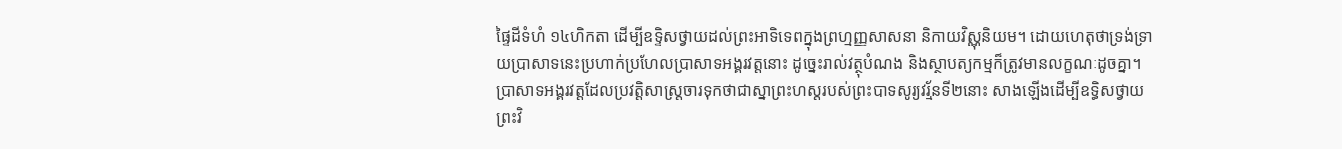ផៃ្ទដីទំហំ ១៤ហិកតា ដើម្បីឧទ្ទិសថ្វាយដល់ព្រះអាទិទេពក្នុងព្រហ្មញ្ញសាសនា និកាយវិស្ណុនិយម។ ដោយហេតុថាទ្រង់ទ្រាយប្រាសាទនេះប្រហាក់ប្រហែលប្រាសាទអង្គរវត្តនោះ ដូចេ្នះរាល់វត្ថុបំណង និងស្ថាបត្យកម្មក៏ត្រូវមានលក្ខណៈដូចគ្នា។ ប្រាសាទអង្គរវត្តដែលប្រវត្តិសាស្រ្តចារទុកថាជាស្នាព្រះហស្តរបស់ព្រះបាទសូរ្យវរ្ម័នទី២នោះ សាងឡើងដើម្បីឧទ្ធិសថ្វាយព្រះវិ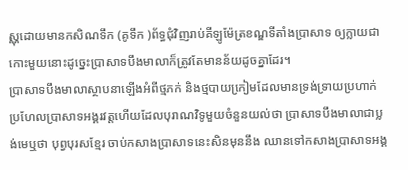ស្ណុដោយមានកសិណទឹក (គូទឹក )ព័ទ្ធជុំវិញរាប់គីឡូម៉ែត្រខណ្ឌទីតាំងប្រាសាទ ឲ្យក្លាយជាកោះមួយនោះដូចេ្នះប្រាសាទបឹងមាលាក៏ត្រូវតែមានន័យដូចគ្នាដែរ។
បា្រសាទបឹងមាលាស្ថាបនាឡើងអំពីថ្មភក់ និងថ្មបាយកៀ្រមដែលមានទ្រង់ទ្រាយប្រហាក់ប្រហែលប្រាសាទអង្គរវត្តហើយដែលបុរាណវិទូមួយចំនួនយល់ថា ប្រាសាទបឹងមាលាជាប្លង់មេឬថា បុព្វបុរសខែ្មរ ចាប់កសាងប្រាសាទនេះសិនមុននឹង ឈានទៅកសាងប្រាសាទអង្គ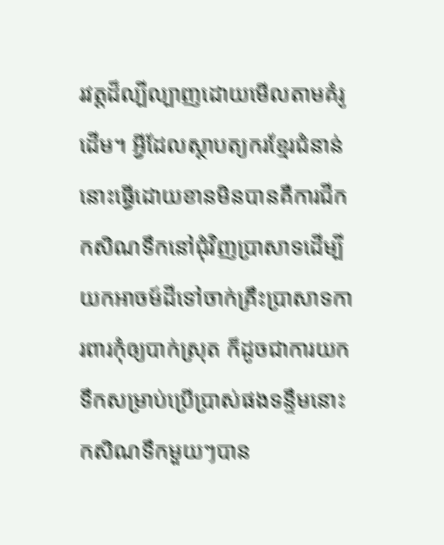រវត្តដ៏ល្បីល្បាញដោយមើលតាមគំរូដើម។ អ្វីដែលស្ថាបត្យករខែ្មរជំនាន់នោះធ្វើដោយខានមិនបានគឺការជីកកសិណទឹកនៅជុំវិញប្រាសាទដើម្បីយកអាចម៍ដីទៅចាក់គ្រឹះប្រាសាទការពារកុំឲ្យបាក់ស្រុត ក៏ដូចជាការយកទឹកសម្រាប់ប្រើប្រាស់ផងទន្ទឹមនោះកសិណទឹកមួយៗបាន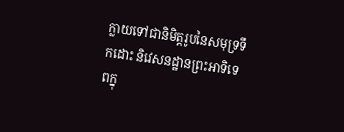ក្លាយទៅជានិមិត្តរូបនៃសមុទ្រទឹកដោះ និវេសនដ្ឋានព្រះអាទិទេពក្នុ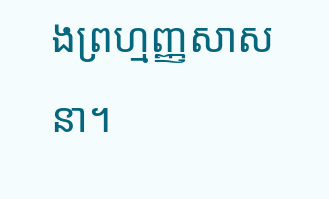ងព្រហ្មញ្ញសាសនា។